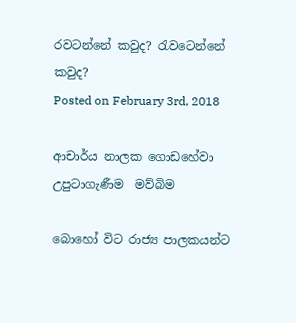රවටන්නේ කවුද? රැවටෙන්නේ කවුද?
Posted on February 3rd, 2018

ආචාර්ය නාලක ගොඩහේවා  උපුටාගැණීම  මව්බිම

බොහෝ විට රාජ්‍ය පාලකයන්ට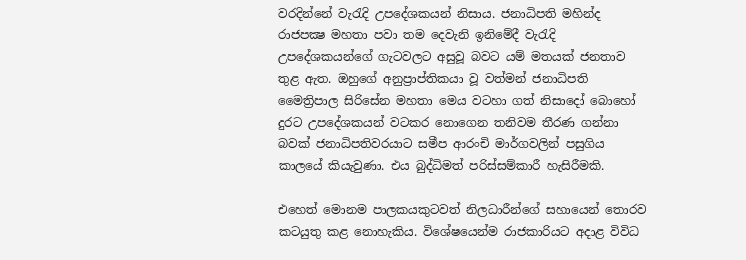වරදින්නේ වැරැදි උපදේශකයන් නිසාය. ජනාධිපති මහින්ද රාජපක්‍ෂ මහතා පවා තම දෙවැනි ඉනිමේදී වැරැදි උපදේශකයන්ගේ ගැටවලට අසුවූ බවට යම් මතයක් ජනතාව තුළ ඇත. ඔහුගේ අනුප්‍රාප්තිකයා වූ වත්මන් ජනාධිපති මෛත්‍රිපාල සිරිසේන මහතා මෙය වටහා ගත් නිසාදෝ බොහෝ දුරට උපදේශකයන් වටකර නොගෙන තනිවම තීරණ ගන්නා බවක් ජනාධිපතිවරයාට සමීප ආරංචි මාර්ගවලින් පසුගිය කාලයේ කියැවුණා. එය බුද්ධිමත් පරිස්සම්කාරී හැසිරීමකි.

එහෙත් මොනම පාලකයකුටවත් නිලධාරීන්ගේ සහායෙන් තොරව කටයුතු කළ නොහැකිය. විශේෂයෙන්ම රාජකාරියට අදාළ විවිධ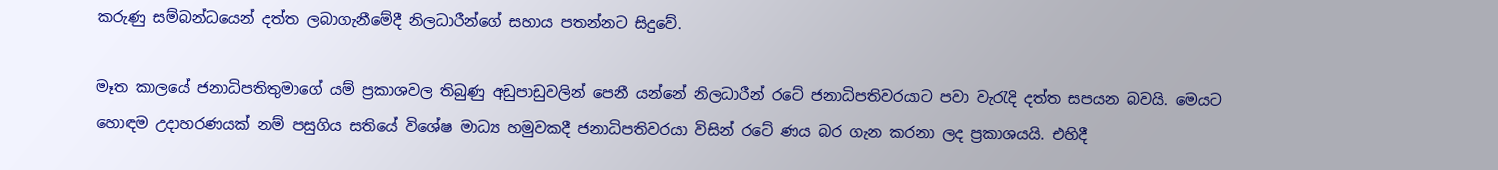කරුණු සම්බන්ධයෙන් දත්ත ලබාගැනීමේදී නිලධාරීන්ගේ සහාය පතන්නට සිදුවේ.

මෑත කාලයේ ජනාධිපතිතුමාගේ යම් ප්‍රකාශවල තිබුණු අඩුපාඩුවලින් පෙනී යන්නේ නිලධාරීන් රටේ ජනාධිපතිවරයාට පවා වැරැදි දත්ත සපයන බවයි. මෙයට හොඳම උදාහරණයක් නම් පසුගිය සතියේ විශේෂ මාධ්‍ය හමුවකදී ජනාධිපතිවරයා විසින් රටේ ණය බර ගැන කරනා ලද ප්‍රකාශයයි. එහිදී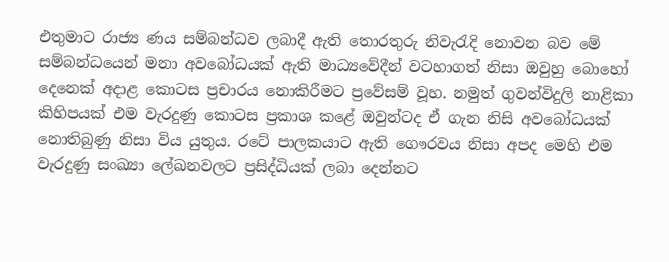එතුමාට රාජ්‍ය ණය සම්බන්ධව ලබාදී ඇති තොරතුරු නිවැරැදි නොවන බව මේ සම්බන්ධයෙන් මනා අවබෝධයක් ඇති මාධ්‍යවේදීන් වටහාගත් නිසා ඔවුහු බොහෝ දෙනෙක් අදාළ කොටස ප්‍රචාරය නොකිරීමට ප්‍රවේසම් වූහ. නමුත් ගුවන්විදුලි නාළිකා කිහිපයක් එම වැරදුණු කොටස ප්‍රකාශ කළේ ඔවුන්ටද ඒ ගැන නිසි අවබෝධයක් නොතිබුණු නිසා විය යුතුය. රටේ පාලකයාට ඇති ගෞරවය නිසා අපද මෙහි එම වැරදුණු සංඛ්‍යා ලේඛනවලට ප්‍රසිද්ධියක් ලබා දෙන්නට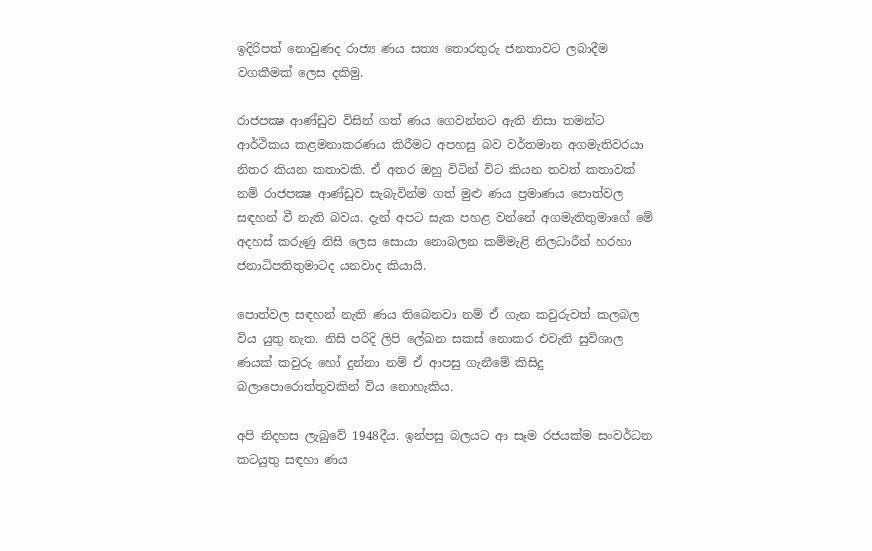ඉදිරිපත් නොවුණද රාජ්‍ය ණය සත්‍ය තොරතුරු ජනතාවට ලබාදීම වගකීමක් ලෙස දකිමු.

රාජපක්‍ෂ ආණ්ඩුව විසින් ගත් ණය ගෙවන්නට ඇති නිසා තමන්ට ආර්ථිකය කළමනාකරණය කිරීමට අපහසු බව වර්තමාන අගමැතිවරයා නිතර කියන කතාවකි. ඒ අතර ඔහු විටින් විට කියන තවත් කතාවක් නම් රාජපක්‍ෂ ආණ්ඩුව සැබැවින්ම ගත් මුළු ණය ප්‍රමාණය පොත්වල සඳහන් වී නැති බවය. දැන් අපට සැක පහළ වන්නේ අගමැතිතුමාගේ මේ අදහස් කරුණු නිසි ලෙස සොයා නොබලන කම්මැළි නිලධාරීන් හරහා ජනාධිපතිතුමාටද යනවාද කියායි.

පොත්වල සඳහන් නැති ණය තිබෙනවා නම් ඒ ගැන කවුරුවත් කලබල විය යුතු නැත. නිසි පරිදි ලිපි ලේඛන සකස් නොකර එවැනි සුවිශාල ණයක් කවුරු හෝ දුන්නා නම් ඒ ආපසු ගැනීමේ කිසිදු බලාපොරොත්තුවකින් විය නොහැකිය.

අපි නිදහස ලැබුවේ 1948දීය. ඉන්පසු බලයට ආ සෑම රජයක්ම සංවර්ධන කටයුතු සඳහා ණය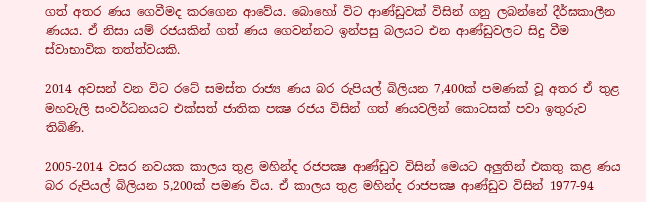ගත් අතර ණය ගෙවීමද කරගෙන ආවේය. බොහෝ විට ආණ්ඩුවක් විසින් ගනු ලබන්නේ දීර්ඝකාලීන ණයය. ඒ නිසා යම් රජයකින් ගත් ණය ගෙවන්නට ඉන්පසු බලයට එන ආණ්ඩුවලට සිදු වීම ස්වාභාවික තත්ත්වයකි.

2014 අවසන් වන විට රටේ සමස්ත රාජ්‍ය ණය බර රුපියල් බිලියන 7,400ක් පමණක් වූ අතර ඒ තුළ මහවැලි සංවර්ධනයට එක්සත් ජාතික පක්‍ෂ රජය විසින් ගත් ණයවලින් කොටසක් පවා ඉතුරුව තිබිණි.

2005-2014 වසර නවයක කාලය තුළ මහින්ද රජපක්‍ෂ ආණ්ඩුව විසින් මෙයට අලුතින් එකතු කළ ණය බර රුපියල් බිලියන 5,200ක් පමණ විය. ඒ කාලය තුළ මහින්ද රාජපක්‍ෂ ආණ්ඩුව විසින් 1977-94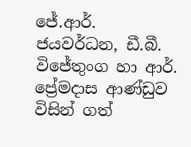ජේ.ආර්. ජයවර්ධන, ඩී.බී. විජේතුංග හා ආර්. ප්‍රේමදාස ආණ්ඩුව විසින් ගත්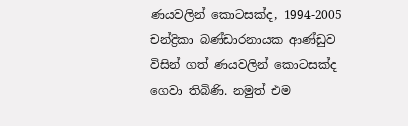ණයවලින් කොටසක්ද, 1994-2005 චන්ද්‍රිකා බණ්ඩාරනායක ආණ්ඩුව විසින් ගත් ණයවලින් කොටසක්ද ගෙවා තිබිණි. නමුත් එම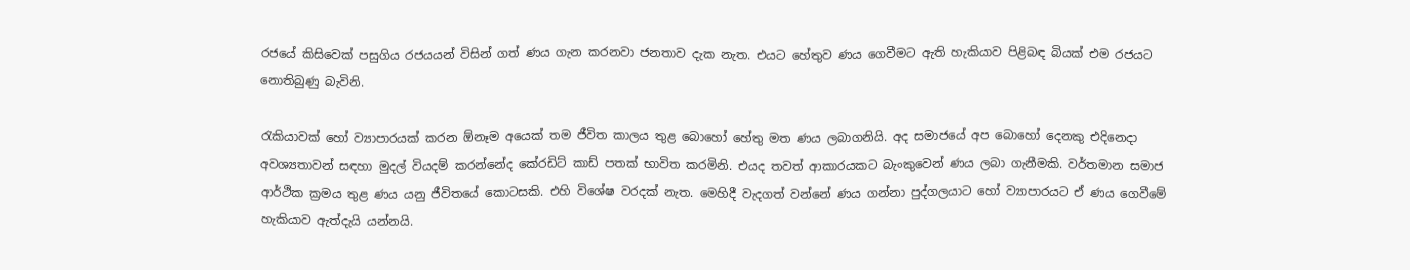රජයේ කිසිවෙක් පසුගිය රජයයන් විසින් ගත් ණය ගැන කරනවා ජනතාව දැක නැත. එයට හේතුව ණය ගෙවීමට ඇති හැකියාව පිළිබඳ බියක් එම රජයට නොතිබුණු බැවිනි.

රැකියාවක් හෝ ව්‍යාපාරයක් කරන ඕනෑම අයෙක් තම ජීවිත කාලය තුළ බොහෝ හේතු මත ණය ලබාගනියි. අද සමාජයේ අප බොහෝ දෙනකු එදිනෙදා අවශ්‍යතාවන් සඳහා මුදල් වියදම් කරන්නේද කේ‍රඩිට් කාඩ් පතක් භාවිත කරමිනි. එයද තවත් ආකාරයකට බැංකුවෙන් ණය ලබා ගැනීමකි. වර්තමාන සමාජ ආර්ථික ක්‍රමය තුළ ණය යනු ජීවිතයේ කොටසකි. එහි විශේෂ වරදක් නැත. මෙහිදී වැදගත් වන්නේ ණය ගන්නා පුද්ගලයාට හෝ ව්‍යාපාරයට ඒ ණය ගෙවීමේ හැකියාව ඇත්දැයි යන්නයි.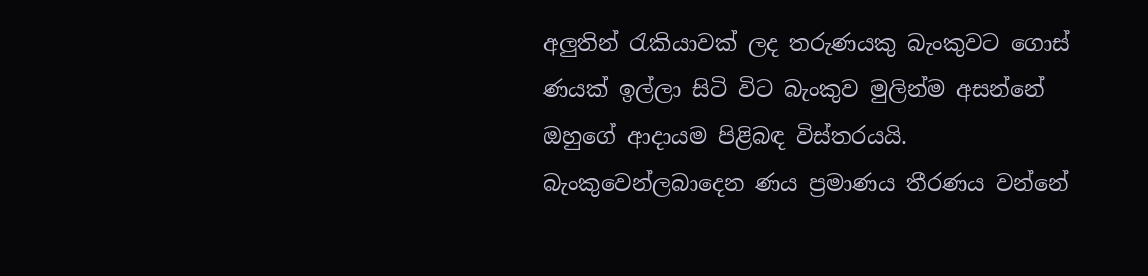අලුතින් රැකියාවක් ලද තරුණයකු බැංකුවට ගොස් ණයක් ඉල්ලා සිටි විට බැංකුව මුලින්ම අසන්නේ ඔහුගේ ආදායම පිළිබඳ විස්තරයයි. බැංකුවෙන්ලබාදෙන ණය ප්‍රමාණය තීරණය වන්නේ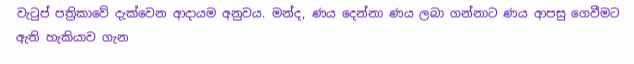වැටුප් පත්‍රිකාවේ දැක්වෙන ආදායම අනුවය. මන්ද, ණය දෙන්නා ණය ලබා ගන්නාට ණය ආපසු ගෙවීමට ඇති හැකියාව ගැන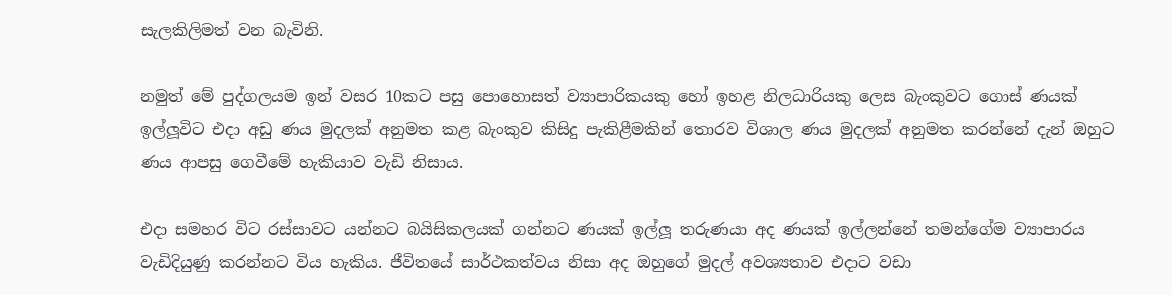සැලකිලිමත් වන බැවිනි.

නමුත් මේ පුද්ගලයම ඉන් වසර 10කට පසු පොහොසත් ව්‍යාපාරිකයකු හෝ ඉහළ නිලධාරියකු ලෙස බැංකුවට ගොස් ණයක් ඉල්ලූවිට එදා අඩු ණය මුදලක් අනුමත කළ බැංකුව කිසිදු පැකිළීමකින් තොරව විශාල ණය මුදලක් අනුමත කරන්නේ දැන් ඔහුට ණය ආපසු ගෙවීමේ හැකියාව වැඩි නිසාය.

එදා සමහර විට රස්සාවට යන්නට බයිසිකලයක් ගන්නට ණයක් ඉල්ලූ තරුණයා අද ණයක් ඉල්ලන්නේ තමන්ගේම ව්‍යාපාරය වැඩිදියුණු කරන්නට විය හැකිය. ජීවිතයේ සාර්ථකත්වය නිසා අද ඔහුගේ මුදල් අවශ්‍යතාව එදාට වඩා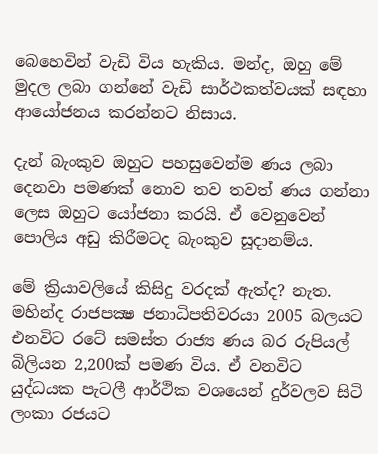බෙහෙවින් වැඩි විය හැකිය. මන්ද, ඔහු මේ මුදල ලබා ගන්නේ වැඩි සාර්ථකත්වයක් සඳහා ආයෝජනය කරන්නට නිසාය.

දැන් බැංකුව ඔහුට පහසුවෙන්ම ණය ලබා දෙනවා පමණක් නොව තව තවත් ණය ගන්නා ලෙස ඔහුට යෝජනා කරයි. ඒ වෙනුවෙන් පොලිය අඩු කිරීමටද බැංකුව සූදානම්ය.

මේ ක්‍රියාවලියේ කිසිදු වරදක් ඇත්ද? නැත.
මහින්ද රාජපක්‍ෂ ජනාධිපතිවරයා 2005 බලයට එනවිට රටේ සමස්ත රාජ්‍ය ණය බර රුපියල් බිලියන 2,200ක් පමණ විය. ඒ වනවිට යුද්ධයක පැටලී ආර්ථික වශයෙන් දුර්වලව සිටි ලංකා රජයට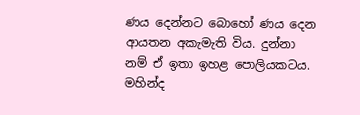ණය දෙන්නට බොහෝ ණය දෙන ආයතන අකැමැති විය. දුන්නා නම් ඒ ඉතා ඉහළ පොලියකටය. මහින්ද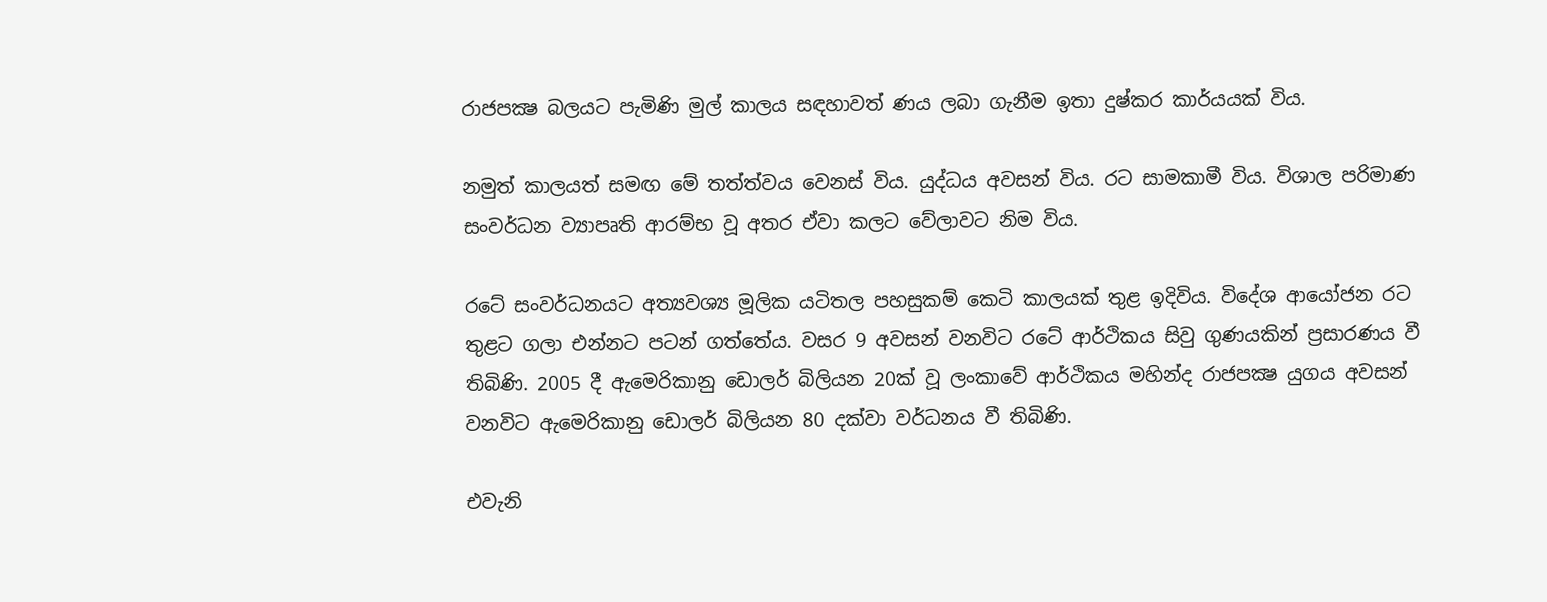රාජපක්‍ෂ බලයට පැමිණි මුල් කාලය සඳහාවත් ණය ලබා ගැනීම ඉතා දුෂ්කර කාර්යයක් විය.

නමුත් කාලයත් සමඟ මේ තත්ත්වය වෙනස් විය. යුද්ධය අවසන් විය. රට සාමකාමී විය. විශාල පරිමාණ සංවර්ධන ව්‍යාපෘති ආරම්භ වූ අතර ඒවා කලට වේලාවට නිම විය.

රටේ සංවර්ධනයට අත්‍යවශ්‍ය මූලික යටිතල පහසුකම් කෙටි කාලයක් තුළ ඉදිවිය. විදේශ ආයෝජන රට තුළට ගලා එන්නට පටන් ගත්තේය. වසර 9 අවසන් වනවිට රටේ ආර්ථිකය සිවු ගුණයකින් ප්‍රසාරණය වී තිබිණි. 2005 දී ඇමෙරිකානු ඩොලර් බිලියන 20ක් වූ ලංකාවේ ආර්ථිකය මහින්ද රාජපක්‍ෂ යුගය අවසන් වනවිට ඇමෙරිකානු ඩොලර් බිලියන 80 දක්වා වර්ධනය වී තිබිණි.

එවැනි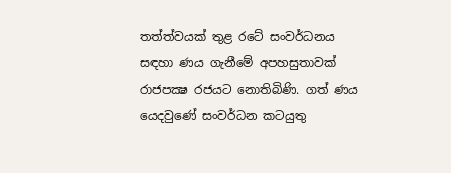තත්ත්වයක් තුළ රටේ සංවර්ධනය සඳහා ණය ගැනීමේ අපහසුතාවක් රාජපක්‍ෂ රජයට නොතිබිණි. ගත් ණය යෙදවුණේ සංවර්ධන කටයුතු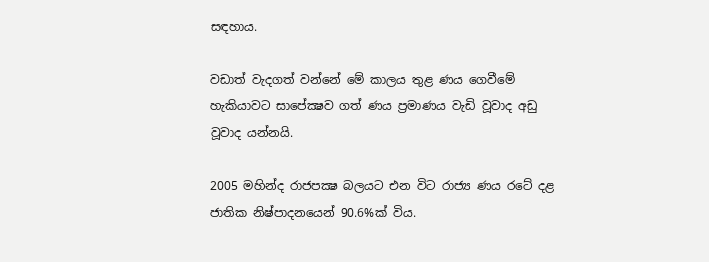සඳහාය.

වඩාත් වැදගත් වන්නේ මේ කාලය තුළ ණය ගෙවීමේ හැකියාවට සාපේක්‍ෂව ගත් ණය ප්‍රමාණය වැඩි වූවාද අඩු වූවාද යන්නයි.

2005 මහින්ද රාජපක්‍ෂ බලයට එන විට රාජ්‍ය ණය රටේ දළ ජාතික නිෂ්පාදනයෙන් 90.6%ක් විය.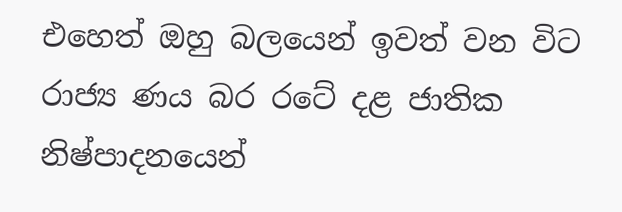එහෙත් ඔහු බලයෙන් ඉවත් වන විට රාජ්‍ය ණය බර රටේ දළ ජාතික නිෂ්පාදනයෙන්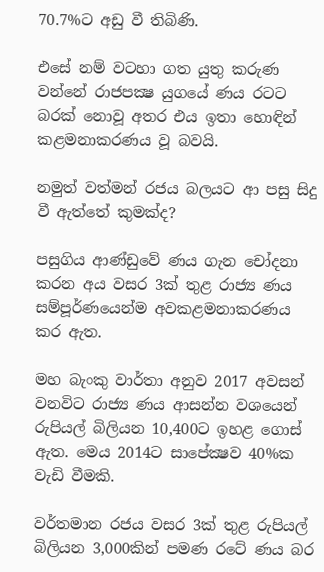70.7%ට අඩු වී තිබිණි.

එසේ නම් වටහා ගත යුතු කරුණ වන්නේ රාජපක්‍ෂ යුගයේ ණය රටට බරක් නොවූ අතර එය ඉතා හොඳින් කළමනාකරණය වූ බවයි.

නමුත් වත්මන් රජය බලයට ආ පසු සිදු වී ඇත්තේ කුමක්ද?

පසුගිය ආණ්ඩුවේ ණය ගැන චෝදනා කරන අය වසර 3ක් තුළ රාජ්‍ය ණය සම්පූර්ණයෙන්ම අවකළමනාකරණය කර ඇත.

මහ බැංකු වාර්තා අනුව 2017 අවසන් වනවිට රාජ්‍ය ණය ආසන්න වශයෙන් රුපියල් බිලියන 10,400ට ඉහළ ගොස් ඇත. මෙය 2014ට සාපේක්‍ෂව 40%ක වැඩි වීමකි.

වර්තමාන රජය වසර 3ක් තුළ රුපියල් බිලියන 3,000කින් පමණ රටේ ණය බර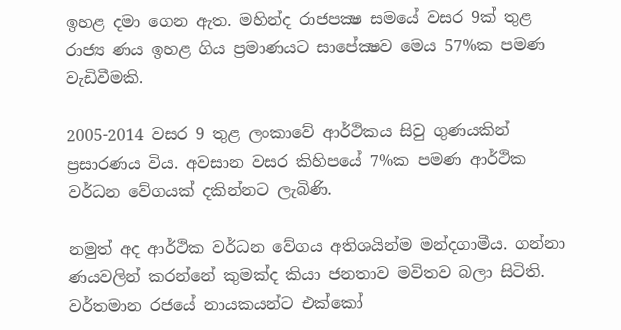ඉහළ දමා ගෙන ඇත. මහින්ද රාජපක්‍ෂ සමයේ වසර 9ක් තුළ රාජ්‍ය ණය ඉහළ ගිය ප්‍රමාණයට සාපේක්‍ෂව මෙය 57%ක පමණ වැඩිවීමකි.

2005-2014 වසර 9 තුළ ලංකාවේ ආර්ථිකය සිවු ගුණයකින් ප්‍රසාරණය විය. අවසාන වසර කිහිපයේ 7%ක පමණ ආර්ථික වර්ධන වේගයක් දකින්නට ලැබිණි.

නමුත් අද ආර්ථික වර්ධන වේගය අතිශයින්ම මන්දගාමීය. ගන්නා ණයවලින් කරන්නේ කුමක්ද කියා ජනතාව මවිතව බලා සිටිති. වර්තමාන රජයේ නායකයන්ට එක්කෝ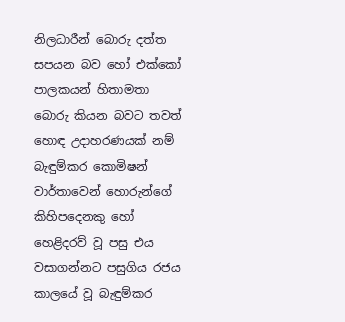නිලධාරීන් බොරු දත්ත සපයන බව හෝ එක්කෝ පාලකයන් හිතාමතා බොරු කියන බවට තවත් හොඳ උදාහරණයක් නම් බැඳුම්කර කොමිෂන් වාර්තාවෙන් හොරුන්ගේ කිහිපදෙනකු හෝ හෙළිදරව් වූ පසු එය වසාගන්නට පසුගිය රජය කාලයේ වූ බැඳුම්කර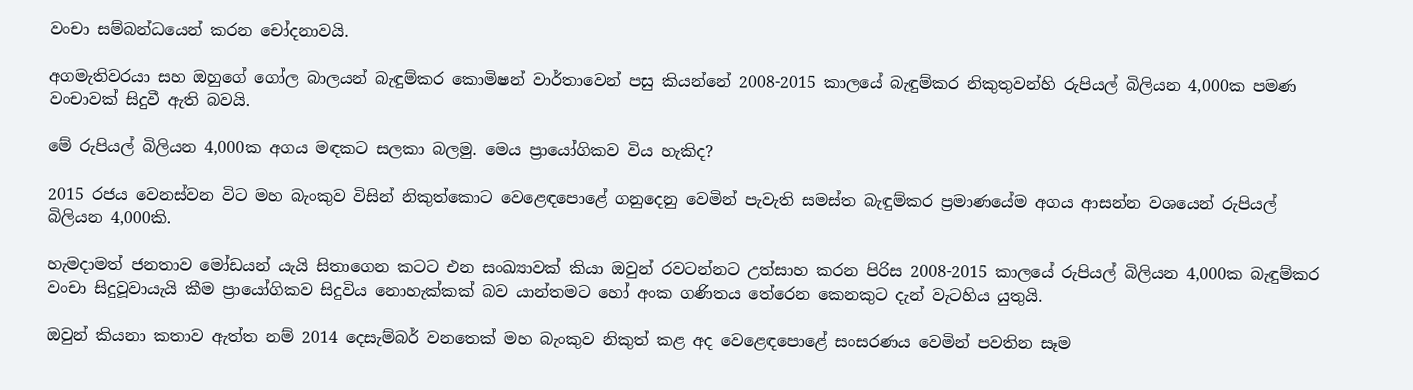වංචා සම්බන්ධයෙන් කරන චෝදනාවයි.

අගමැතිවරයා සහ ඔහුගේ ගෝල බාලයන් බැඳුම්කර කොමිෂන් වාර්තාවෙන් පසු කියන්නේ 2008-2015 කාලයේ බැඳුම්කර නිකුතුවන්හි රුපියල් බිලියන 4,000ක පමණ වංචාවක් සිදුවී ඇති බවයි.

මේ රුපියල් බිලියන 4,000ක අගය මඳකට සලකා බලමු. මෙය ප්‍රායෝගිකව විය හැකිද?

2015 රජය වෙනස්වන විට මහ බැංකුව විසින් නිකුත්කොට වෙළෙඳපොළේ ගනුදෙනු වෙමින් පැවැති සමස්ත බැඳුම්කර ප්‍රමාණයේම අගය ආසන්න වශයෙන් රුපියල් බිලියන 4,000කි.

හැමදාමත් ජනතාව මෝඩයන් යැයි සිතාගෙන කටට එන සංඛ්‍යාවක් කියා ඔවුන් රවටන්නට උත්සාහ කරන පිරිස 2008-2015 කාලයේ රුපියල් බිලියන 4,000ක බැඳුම්කර වංචා සිදුවූවායැයි කීම ප්‍රායෝගිකව සිදුවිය නොහැක්කක් බව යාන්තමට හෝ අංක ගණිතය තේරෙන කෙනකුට දැන් වැටහිය යුතුයි.

ඔවුන් කියනා කතාව ඇත්ත නම් 2014 දෙසැම්බර් වනතෙක් මහ බැංකුව නිකුත් කළ අද වෙළෙඳපොළේ සංසරණය වෙමින් පවතින සෑම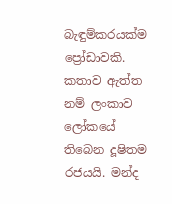බැඳුම්කරයක්ම ප්‍රෝඩාවකි.
කතාව ඇත්ත නම් ලංකාව ලෝකයේ තිබෙන දූෂිතම රජයයි. මන්ද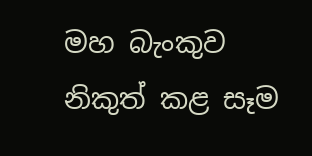මහ බැංකුව නිකුත් කළ සෑම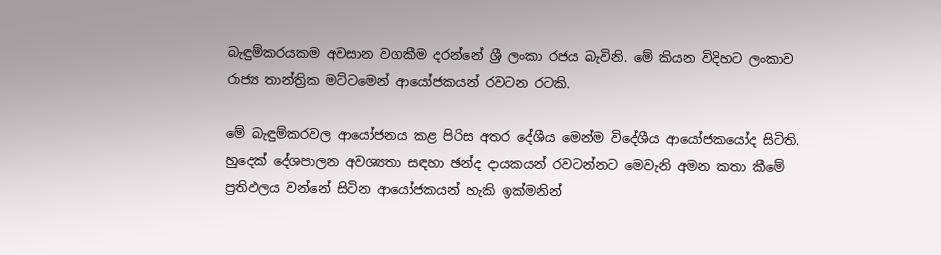බැඳුම්කරයකම අවසාන වගකීම දරන්නේ ශ්‍රී ලංකා රජය බැවිනි. මේ කියන විදිහට ලංකාව රාජ්‍ය තාන්ත්‍රික මට්ටමෙන් ආයෝජකයන් රවටන රටකි.

මේ බැඳුම්කරවල ආයෝජනය කළ පිරිස අතර දේශීය මෙන්ම විදේශීය ආයෝජකයෝද සිටිති. හුදෙක් දේශපාලන අවශ්‍යතා සඳහා ඡන්ද දායකයන් රවටන්නට මෙවැනි අමන කතා කීමේ ප්‍රතිඵලය වන්නේ සිටින ආයෝජකයන් හැකි ඉක්මනින්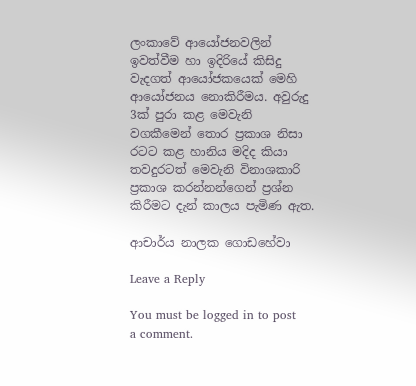ලංකාවේ ආයෝජනවලින් ඉවත්වීම හා ඉදිරියේ කිසිදු වැදගත් ආයෝජකයෙක් මෙහි ආයෝජනය නොකිරීමය. අවුරුදු 3ක් පුරා කළ මෙවැනි වගකීමෙන් තොර ප්‍රකාශ නිසා රටට කළ හානිය මදිද කියා තවදුරටත් මෙවැනි විනාශකාරි ප්‍රකාශ කරන්නන්ගෙන් ප්‍රශ්න කිරීමට දැන් කාලය පැමිණ ඇත.

ආචාර්ය නාලක ගොඩහේවා

Leave a Reply

You must be logged in to post a comment.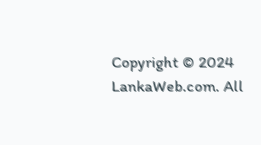Copyright © 2024 LankaWeb.com. All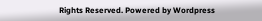Rights Reserved. Powered by Wordpress